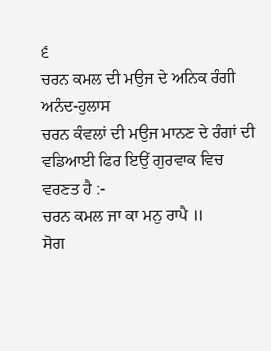੬
ਚਰਨ ਕਮਲ ਦੀ ਮਉਜ ਦੇ ਅਨਿਕ ਰੰਗੀ ਅਨੰਦ-ਹੁਲਾਸ
ਚਰਨ ਕੰਵਲਾਂ ਦੀ ਮਉਜ ਮਾਨਣ ਦੇ ਰੰਗਾਂ ਦੀ ਵਡਿਆਈ ਫਿਰ ਇਉਂ ਗੁਰਵਾਕ ਵਿਚ ਵਰਣਤ ਹੈ :-
ਚਰਨ ਕਮਲ ਜਾ ਕਾ ਮਨੁ ਰਾਪੈ ॥
ਸੋਗ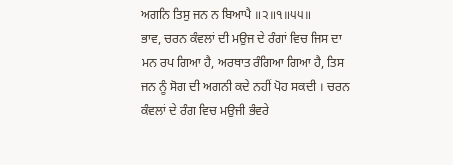ਅਗਨਿ ਤਿਸੁ ਜਨ ਨ ਬਿਆਪੈ ॥੨॥੧॥੫੫॥
ਭਾਵ, ਚਰਨ ਕੰਵਲਾਂ ਦੀ ਮਉਜ ਦੇ ਰੰਗਾਂ ਵਿਚ ਜਿਸ ਦਾ ਮਨ ਰਪ ਗਿਆ ਹੈ, ਅਰਥਾਤ ਰੰਗਿਆ ਗਿਆ ਹੈ, ਤਿਸ ਜਨ ਨੂੰ ਸੋਗ ਦੀ ਅਗਨੀ ਕਦੇ ਨਹੀਂ ਪੋਹ ਸਕਦੀ । ਚਰਨ ਕੰਵਲਾਂ ਦੇ ਰੰਗ ਵਿਚ ਮਉਜੀ ਭੰਵਰੇ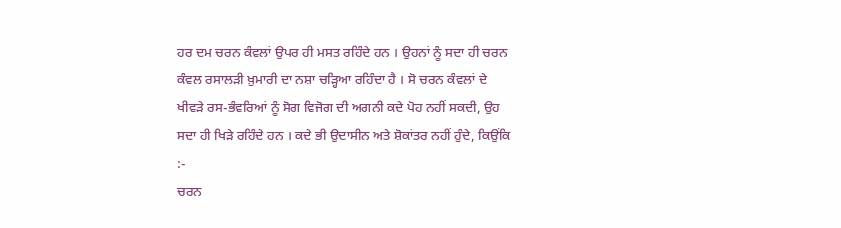ਹਰ ਦਮ ਚਰਨ ਕੰਵਲਾਂ ਉਪਰ ਹੀ ਮਸਤ ਰਹਿੰਦੇ ਹਨ । ਉਹਨਾਂ ਨੂੰ ਸਦਾ ਹੀ ਚਰਨ ਕੰਵਲ ਰਸਾਲੜੀ ਖ਼ੁਮਾਰੀ ਦਾ ਨਸ਼ਾ ਚੜ੍ਹਿਆ ਰਹਿੰਦਾ ਹੈ । ਸੋ ਚਰਨ ਕੰਵਲਾਂ ਦੇ ਖੀਵੜੇ ਰਸ-ਭੰਵਰਿਆਂ ਨੂੰ ਸੋਗ ਵਿਜੋਗ ਦੀ ਅਗਨੀ ਕਦੇ ਪੋਹ ਨਹੀਂ ਸਕਦੀ, ਉਹ ਸਦਾ ਹੀ ਖਿੜੇ ਰਹਿੰਦੇ ਹਨ । ਕਦੇ ਭੀ ਉਦਾਸੀਨ ਅਤੇ ਸ਼ੋਕਾਂਤਰ ਨਹੀਂ ਹੁੰਦੇ, ਕਿਉਂਕਿ :-
ਚਰਨ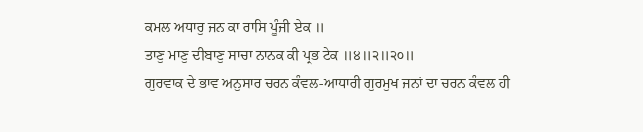ਕਮਲ ਅਧਾਰੁ ਜਨ ਕਾ ਰਾਸਿ ਪੂੰਜੀ ਏਕ ॥
ਤਾਣੁ ਮਾਣੁ ਦੀਬਾਣੁ ਸਾਚਾ ਨਾਨਕ ਕੀ ਪ੍ਰਭ ਟੇਕ ॥੪॥੨॥੨੦॥
ਗੁਰਵਾਕ ਦੇ ਭਾਵ ਅਨੁਸਾਰ ਚਰਨ ਕੰਵਲ-ਆਧਾਰੀ ਗੁਰਮੁਖ ਜਨਾਂ ਦਾ ਚਰਨ ਕੰਵਲ ਹੀ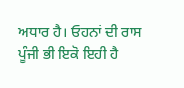ਅਧਾਰ ਹੈ। ਓਹਨਾਂ ਦੀ ਰਾਸ ਪੂੰਜੀ ਭੀ ਇਕੋ ਇਹੀ ਹੈ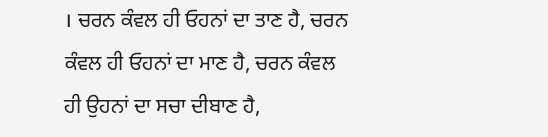। ਚਰਨ ਕੰਵਲ ਹੀ ਓਹਨਾਂ ਦਾ ਤਾਣ ਹੈ, ਚਰਨ ਕੰਵਲ ਹੀ ਓਹਨਾਂ ਦਾ ਮਾਣ ਹੈ, ਚਰਨ ਕੰਵਲ ਹੀ ਉਹਨਾਂ ਦਾ ਸਚਾ ਦੀਬਾਣ ਹੈ,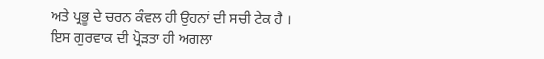ਅਤੇ ਪ੍ਰਭੂ ਦੇ ਚਰਨ ਕੰਵਲ ਹੀ ਉਹਨਾਂ ਦੀ ਸਚੀ ਟੇਕ ਹੈ । ਇਸ ਗੁਰਵਾਕ ਦੀ ਪ੍ਰੋੜਤਾ ਹੀ ਅਗਲਾ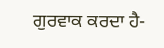ਗੁਰਵਾਕ ਕਰਦਾ ਹੈ-